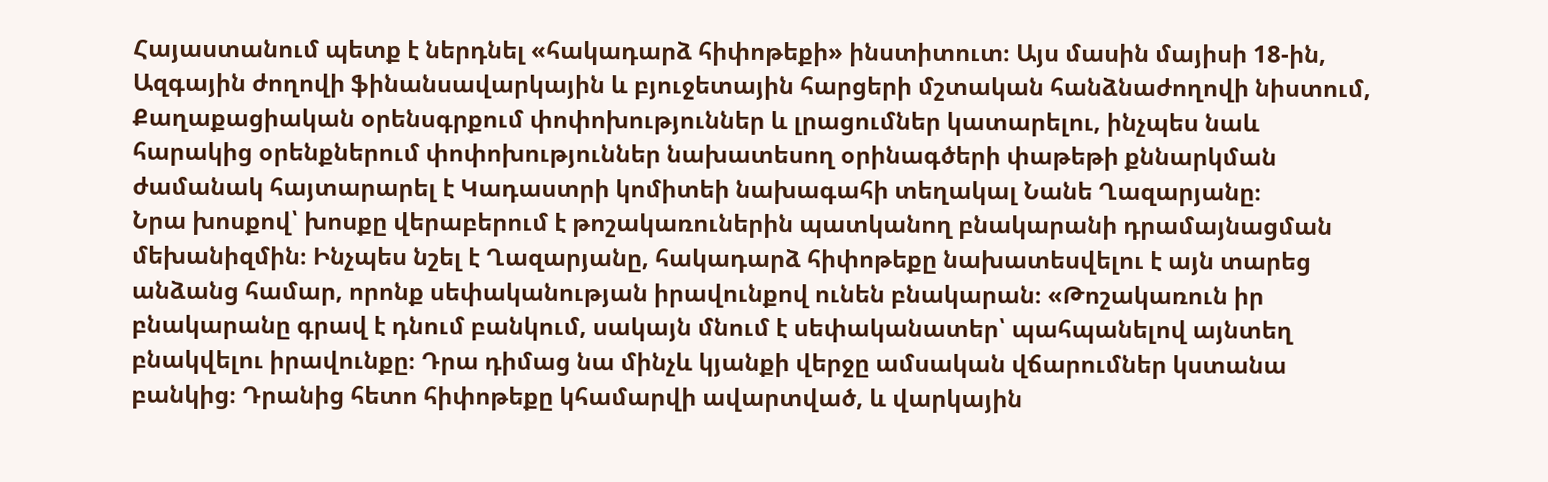Հայաստանում պետք է ներդնել «հակադարձ հիփոթեքի» ինստիտուտ։ Այս մասին մայիսի 18-ին, Ազգային ժողովի ֆինանսավարկային և բյուջետային հարցերի մշտական հանձնաժողովի նիստում, Քաղաքացիական օրենսգրքում փոփոխություններ և լրացումներ կատարելու, ինչպես նաև հարակից օրենքներում փոփոխություններ նախատեսող օրինագծերի փաթեթի քննարկման ժամանակ հայտարարել է Կադաստրի կոմիտեի նախագահի տեղակալ Նանե Ղազարյանը։
Նրա խոսքով՝ խոսքը վերաբերում է թոշակառուներին պատկանող բնակարանի դրամայնացման մեխանիզմին։ Ինչպես նշել է Ղազարյանը, հակադարձ հիփոթեքը նախատեսվելու է այն տարեց անձանց համար, որոնք սեփականության իրավունքով ունեն բնակարան։ «Թոշակառուն իր բնակարանը գրավ է դնում բանկում, սակայն մնում է սեփականատեր՝ պահպանելով այնտեղ բնակվելու իրավունքը։ Դրա դիմաց նա մինչև կյանքի վերջը ամսական վճարումներ կստանա բանկից։ Դրանից հետո հիփոթեքը կհամարվի ավարտված, և վարկային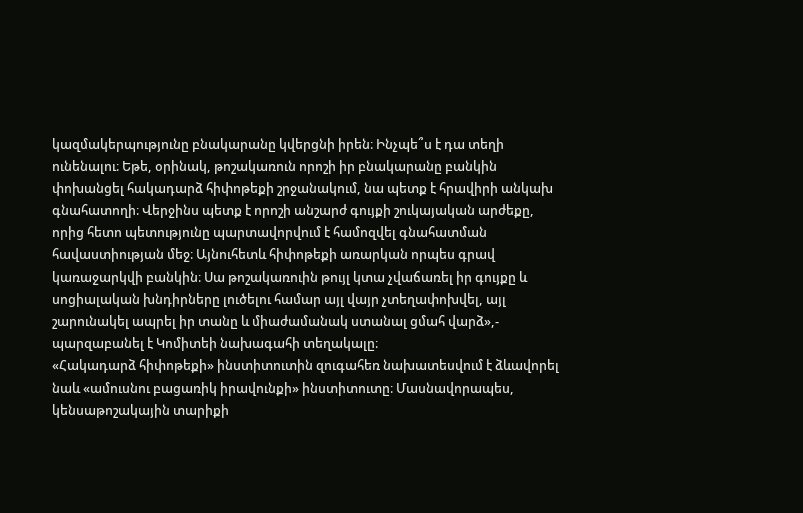կազմակերպությունը բնակարանը կվերցնի իրեն։ Ինչպե՞ս է դա տեղի ունենալու։ Եթե, օրինակ, թոշակառուն որոշի իր բնակարանը բանկին փոխանցել հակադարձ հիփոթեքի շրջանակում, նա պետք է հրավիրի անկախ գնահատողի։ Վերջինս պետք է որոշի անշարժ գույքի շուկայական արժեքը, որից հետո պետությունը պարտավորվում է համոզվել գնահատման հավաստիության մեջ։ Այնուհետև հիփոթեքի առարկան որպես գրավ կառաջարկվի բանկին։ Սա թոշակառուին թույլ կտա չվաճառել իր գույքը և սոցիալական խնդիրները լուծելու համար այլ վայր չտեղափոխվել, այլ շարունակել ապրել իր տանը և միաժամանակ ստանալ ցմահ վարձ»,- պարզաբանել է Կոմիտեի նախագահի տեղակալը։
«Հակադարձ հիփոթեքի» ինստիտուտին զուգահեռ նախատեսվում է ձևավորել նաև «ամուսնու բացառիկ իրավունքի» ինստիտուտը։ Մասնավորապես, կենսաթոշակային տարիքի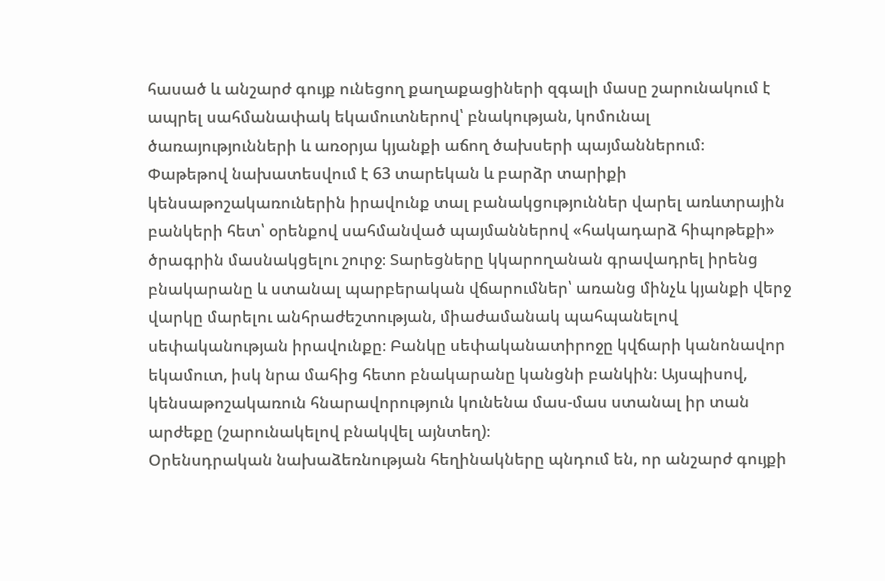հասած և անշարժ գույք ունեցող քաղաքացիների զգալի մասը շարունակում է ապրել սահմանափակ եկամուտներով՝ բնակության, կոմունալ ծառայությունների և առօրյա կյանքի աճող ծախսերի պայմաններում։
Փաթեթով նախատեսվում է 63 տարեկան և բարձր տարիքի կենսաթոշակառուներին իրավունք տալ բանակցություններ վարել առևտրային բանկերի հետ՝ օրենքով սահմանված պայմաններով «հակադարձ հիպոթեքի» ծրագրին մասնակցելու շուրջ։ Տարեցները կկարողանան գրավադրել իրենց բնակարանը և ստանալ պարբերական վճարումներ՝ առանց մինչև կյանքի վերջ վարկը մարելու անհրաժեշտության, միաժամանակ պահպանելով սեփականության իրավունքը։ Բանկը սեփականատիրոջը կվճարի կանոնավոր եկամուտ, իսկ նրա մահից հետո բնակարանը կանցնի բանկին։ Այսպիսով, կենսաթոշակառուն հնարավորություն կունենա մաս-մաս ստանալ իր տան արժեքը (շարունակելով բնակվել այնտեղ)։
Օրենսդրական նախաձեռնության հեղինակները պնդում են, որ անշարժ գույքի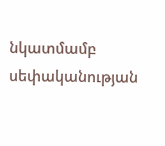նկատմամբ սեփականության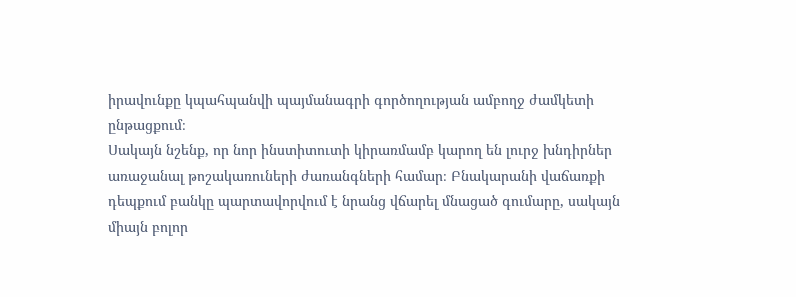իրավունքը կպահպանվի պայմանագրի գործողության ամբողջ ժամկետի ընթացքում։
Սակայն նշենք, որ նոր ինստիտուտի կիրառմամբ կարող են լուրջ խնդիրներ առաջանալ թոշակառուների ժառանգների համար։ Բնակարանի վաճառքի դեպքում բանկը պարտավորվում է նրանց վճարել մնացած գումարը, սակայն միայն բոլոր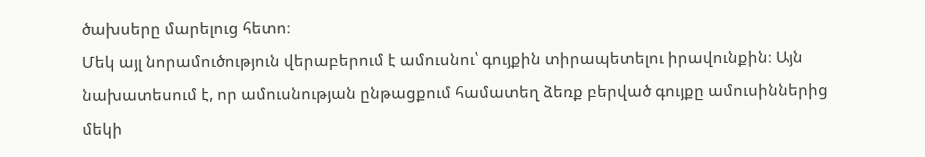ծախսերը մարելուց հետո։
Մեկ այլ նորամուծություն վերաբերում է ամուսնու՝ գույքին տիրապետելու իրավունքին։ Այն նախատեսում է, որ ամուսնության ընթացքում համատեղ ձեռք բերված գույքը ամուսիններից մեկի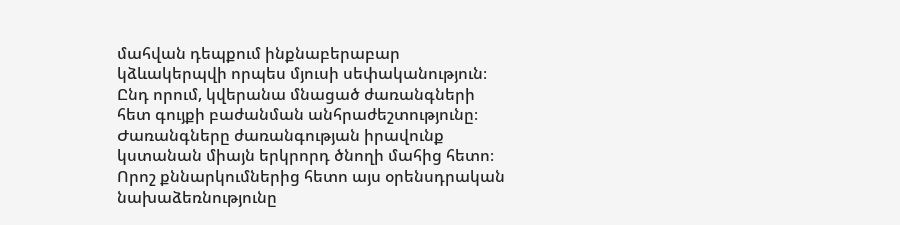մահվան դեպքում ինքնաբերաբար կձևակերպվի որպես մյուսի սեփականություն։ Ընդ որում, կվերանա մնացած ժառանգների հետ գույքի բաժանման անհրաժեշտությունը։ Ժառանգները ժառանգության իրավունք կստանան միայն երկրորդ ծնողի մահից հետո։
Որոշ քննարկումներից հետո այս օրենսդրական նախաձեռնությունը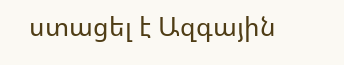ստացել է Ազգային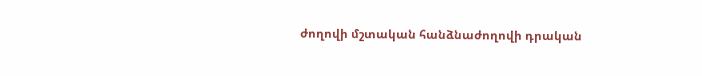ժողովի մշտական հանձնաժողովի դրական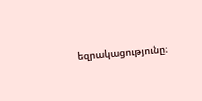եզրակացությունը։